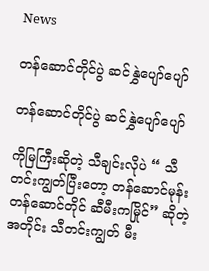News

တန်ဆောင်တိုင်ပွဲ ဆင်နွှဲပျော်ပျော်

တန်ဆောင်တိုင်ပွဲ ဆင်နွှဲပျော်ပျော်

ကိုမြကြီးဆိုတဲ့ သီချင်းလိုပဲ “ သီတင်းကျွတ်ပြီးတော့ တန်ဆောင်မုန်း တန်ဆောင်တိုင် ဆီမီးကမြိုင်” ဆိုတဲ့အတိုင်း သီတင်းကျွတ် မီး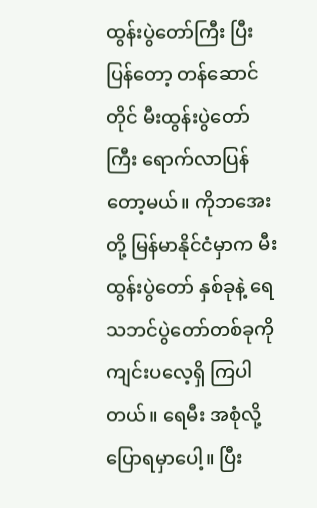ထွန်းပွဲတော်ကြီး ပြီးပြန်တော့ တန်ဆောင်တိုင် မီးထွန်းပွဲတော်ကြီး ရောက်လာပြန်တော့မယ်။ ကိုဘအေးတို့ မြန်မာနိုင်ငံမှာက မီးထွန်းပွဲတော် နှစ်ခုနဲ့ ရေသဘင်ပွဲတော်တစ်ခုကို ကျင်းပလေ့ရှိ ကြပါတယ်။ ရေမီး အစုံလို့ ပြောရမှာပေါ့။ ပြီး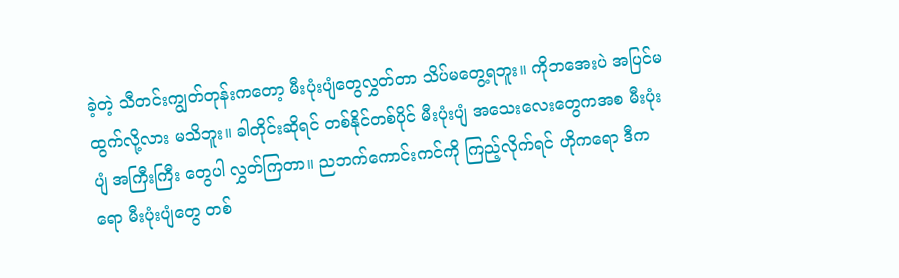ခဲ့တဲ့ သီတင်းကျွတ်တုန်းကတော့ မီးပုံးပျံတွေလွှတ်တာ သိပ်မတွေ့ရဘူး။ ကိုဘအေးပဲ အပြင်မထွက်လို့လား မသိဘူး။ ခါတိုင်းဆိုရင် တစ်နိုင်တစ်ပိုင် မီးပုံးပျံ အသေးလေးတွေကအစ မီးပုံးပျံ အကြီးကြီး တွေပါ လွှတ်ကြတာ။ ညဘက်ကောင်းကင်ကို ကြည့်လိုက်ရင် ဟိုကရော ဒီကရော မီးပုံးပျံတွေ တစ်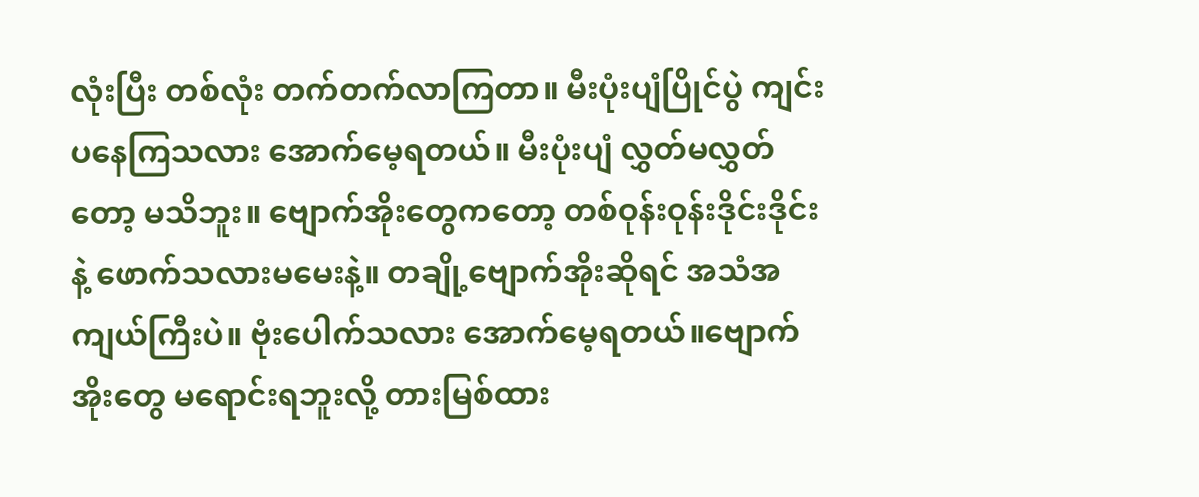လုံးပြီး တစ်လုံး တက်တက်လာကြတာ။ မီးပုံးပျံပြိုင်ပွဲ ကျင်းပနေကြသလား အောက်မေ့ရတယ်။ မီးပုံးပျံ လွှတ်မလွှတ်တော့ မသိဘူး။ ဗျောက်အိုးတွေကတော့ တစ်ဝုန်းဝုန်းဒိုင်းဒိုင်းနဲ့ ဖောက်သလားမမေးနဲ့။ တချို့ဗျောက်အိုးဆိုရင် အသံအကျယ်ကြီးပဲ။ ဗုံးပေါက်သလား အောက်မေ့ရတယ်။ဗျောက်အိုးတွေ မရောင်းရဘူးလို့ တားမြစ်ထား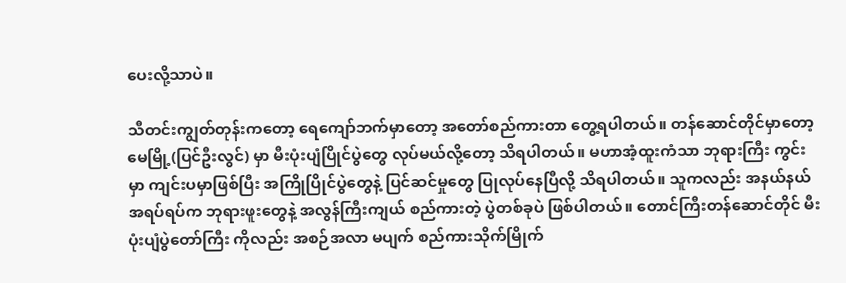ပေးလို့သာပဲ။

သီတင်းကျွတ်တုန်းကတော့ ရေကျော်ဘက်မှာတော့ အတော်စည်ကားတာ တွေ့ရပါတယ်။ တန်ဆောင်တိုင်မှာတော့ မေမြို့(ပြင်ဦးလွင်) မှာ မီးပုံးပျံပြိုင်ပွဲတွေ လုပ်မယ်လို့တော့ သိရပါတယ်။ မဟာအံ့ထူးကံသာ ဘုရားကြီး ကွင်းမှာ ကျင်းပမှာဖြစ်ပြီး အကြိုပြိုင်ပွဲတွေနဲ့ ပြင်ဆင်မှုတွေ ပြုလုပ်နေပြီလို့ သိရပါတယ်။ သူကလည်း အနယ်နယ်အရပ်ရပ်က ဘုရားဖူးတွေနဲ့ အလွန်ကြီးကျယ် စည်ကားတဲ့ ပွဲတစ်ခုပဲ ဖြစ်ပါတယ်။ တောင်ကြီးတန်ဆောင်တိုင် မီးပုံးပျံပွဲတော်ကြီး ကိုလည်း အစဉ်အလာ မပျက် စည်ကားသိုက်မြိုက်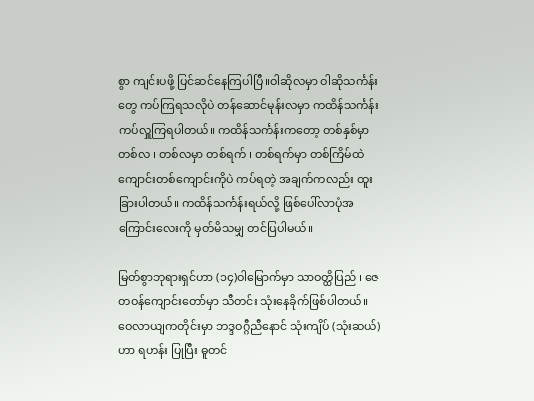စွာ ကျင်းပဖို့ ပြင်ဆင်နေကြပါပြီ။ဝါဆိုလမှာ ဝါဆိုသင်္ကန်းတွေ ကပ်ကြရသလိုပဲ တန်ဆောင်မုန်းလမှာ ကထိန်သင်္ကန်း ကပ်လှူကြရပါတယ်။ ကထိန်သင်္ကန်းကတော့ တစ်နှစ်မှာ တစ်လ ၊ တစ်လမှာ တစ်ရက် ၊ တစ်ရက်မှာ တစ်ကြိမ်ထဲ ကျောင်းတစ်ကျောင်းကိုပဲ ကပ်ရတဲ့ အချက်ကလည်း ထူးခြားပါတယ်။ ကထိန်သင်္ကန်းရယ်လို့ ဖြစ်ပေါ်လာပုံအကြောင်းလေးကို မှတ်မိသမျှ တင်ပြပါမယ်။

မြတ်စွာဘုရားရှင်ဟာ (၁၄)ဝါမြောက်မှာ သာဝတ္ထိပြည် ၊ ဇေတဝန်ကျောင်းတော်မှာ သီတင်း သုံးနေခိုက်ဖြစ်ပါတယ်။ ဝေလာယျကတိုင်းမှာ ဘဒ္ဒဝဂ္ဂီညီနောင် သုံးကျိပ် (သုံးဆယ်) ဟာ ရဟန်း ပြုပြီး ဓူတင်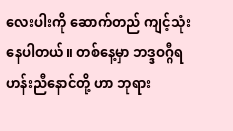လေးပါးကို ဆောက်တည် ကျင့်သုံးနေပါတယ်။ တစ်နေ့မှာ ဘဒ္ဒဝဂ္ဂီရဟန်းညီနောင်တို့ ဟာ ဘုရား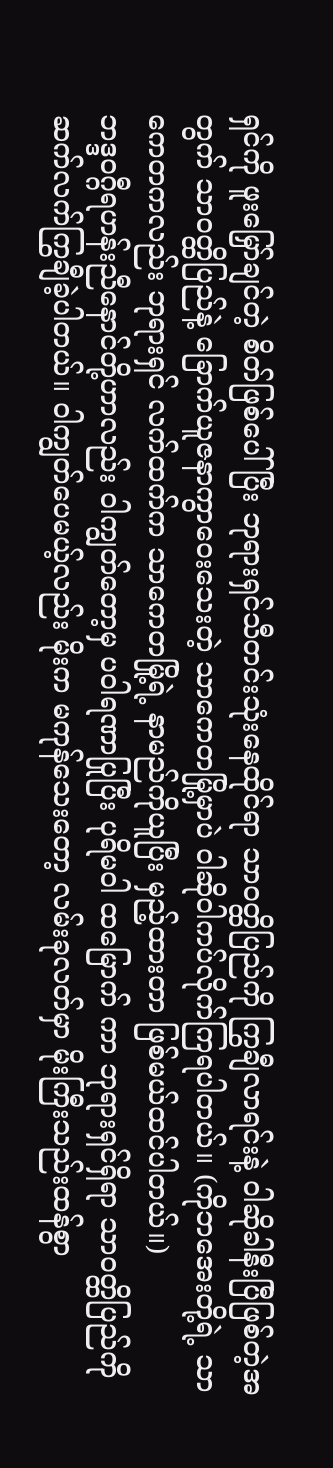ရှင်ကို ဖူးမြှော်ချင်တဲ့ စိတ်ဖြစ်ပေါ်ပြီး ဘုရားရှင်သီတင်းသုံးနေထိုင်ရာ သာဝတ္ထိပြည်ကို ကြွချီလာရင်းနဲ့ ဝါဆိုခါနီးပြီဖြစ်တဲ့အတွက် သာဝတ္ထိပြည်နဲ့ ခြောက်ယူဇနာကွာဝေးသေးတဲ့ သာကေတမြို့မှာပဲ ဝါဆိုဝါကပ်လိုက်ကြရပါတယ်။ (ကိုဘအေးတို့ရဲ့ သာကေတကလည်း ဘုရားရှင် လက်ထက်က သာကေတမြို့ရဲ့ နာမည်ကိုယူပြီး မှည့်ထားတာ ဖြစ်မယ်ထင်ပါတယ်။)
ဘဒ္ဒဝဂ္ဂီရဟန်းညီနောင်တို့ဟာလည်း ဝါကျွတ်တော့မှ ပဝါရဏာပြုပြီး ပုရိမဝါ ထမြောက် ကာ ဘုရားရှင်ရှိရာ သာဝတ္ထိပြည်ကို ဆက်လက်ကြွချီခဲ့ပါတယ်။ ဝါကျွတ်ပေမယ့်လည်း မိုးက မကုန်သေးတော့ လမ်းခုလတ်မှာ မိုးကြီးသည်းထန်စွာ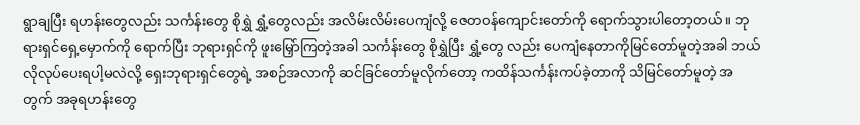ရွာချပြီး ရဟန်းတွေလည်း သင်္ကန်းတွေ စိုရွှဲ ရွှံ့တွေလည်း အလိမ်းလိမ်းပေကျံလို့ ဇေတဝန်ကျောင်းတော်ကို ရောက်သွားပါတော့တယ်။ ဘုရားရှင်ရှေ့မှောက်ကို ရောက်ပြီး ဘုရားရှင်ကို ဖူးမြှော်ကြတဲ့အခါ သင်္ကန်းတွေ စိုရွှဲပြီး ရွှံ့တွေ လည်း ပေကျံနေတာကိုမြင်တော်မူတဲ့အခါ ဘယ်လိုလုပ်ပေးရပါ့မလဲလို့ ရှေးဘုရားရှင်တွေရဲ့ အစဉ်အလာကို ဆင်ခြင်တော်မူလိုက်တော့ ကထိန်သင်္ကန်းကပ်ခဲ့တာကို သိမြင်တော်မူတဲ့ အတွက် အခုရဟန်းတွေ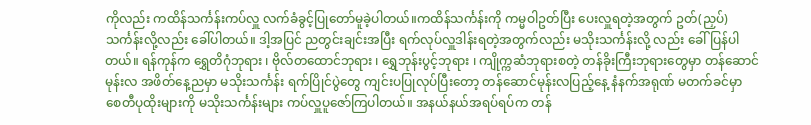ကိုလည်း ကထိန်သင်္ကန်းကပ်လှူ လက်ခံခွင့်ပြုတော်မူခဲ့ပါတယ်။ကထိန်သင်္ကန်းကို ကမ္မဝါဥတ်ပြီး ပေးလှူရတဲ့အတွက် ဥတ်(ညှပ်) သင်္ကန်းလို့လည်း ခေါ်ပါတယ်။ ဒါ့အပြင် ညတွင်းချင်းအပြီး ရက်လုပ်လှူဒါန်းရတဲ့အတွက်လည်း မသိုးသင်္ကန်းလို့ လည်း ခေါ်ပြန်ပါတယ်။ ရန်ကုန်က ရွှေတိဂုံဘုရား ၊ ဗိုလ်တထောင်ဘုရား ၊ ရွှေဘုန်းပွင့်ဘုရား ၊ ကျိုက္ကဆံဘုရားစတဲ့ တန်ခိုးကြီးဘုရားတွေမှာ တန်ဆောင်မုန်းလ အဖိတ်နေ့ညမှာ မသိုးသင်္ကန်း ရက်ပြိုင်ပွဲတွေ ကျင်းပပြုလုပ်ပြီးတော့ တန်ဆောင်မုန်းလပြည့်နေ့ နံနက်အရုဏ် မတက်ခင်မှာ စေတီပုထိုးများကို မသိုးသင်္ကန်းများ ကပ်လှူပူဇော်ကြပါတယ်။ အနယ်နယ်အရပ်ရပ်က တန်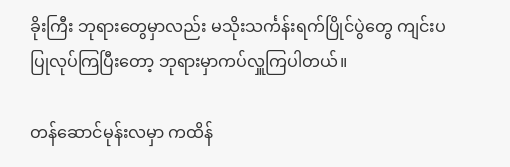ခိုးကြီး ဘုရားတွေမှာလည်း မသိုးသင်္ကန်းရက်ပြိုင်ပွဲတွေ ကျင်းပပြုလုပ်ကြပြီးတော့ ဘုရားမှာကပ်လှူကြပါတယ်။

တန်ဆောင်မုန်းလမှာ ကထိန်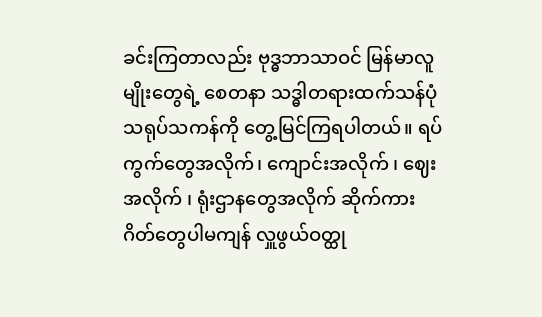ခင်းကြတာလည်း ဗုဒ္ဓဘာသာဝင် မြန်မာလူမျိုးတွေရဲ့ စေတနာ သဒ္ဓါတရားထက်သန်ပုံ သရုပ်သကန်ကို တွေ့မြင်ကြရပါတယ်။ ရပ်ကွက်တွေအလိုက်၊ ကျောင်းအလိုက် ၊ ဈေးအလိုက် ၊ ရုံးဌာနတွေအလိုက် ဆိုက်ကား ဂိတ်တွေပါမကျန် လှူဖွယ်ဝတ္ထု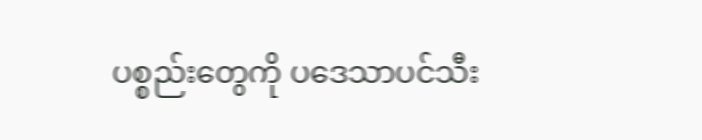ပစ္စည်းတွေကို ပဒေသာပင်သီး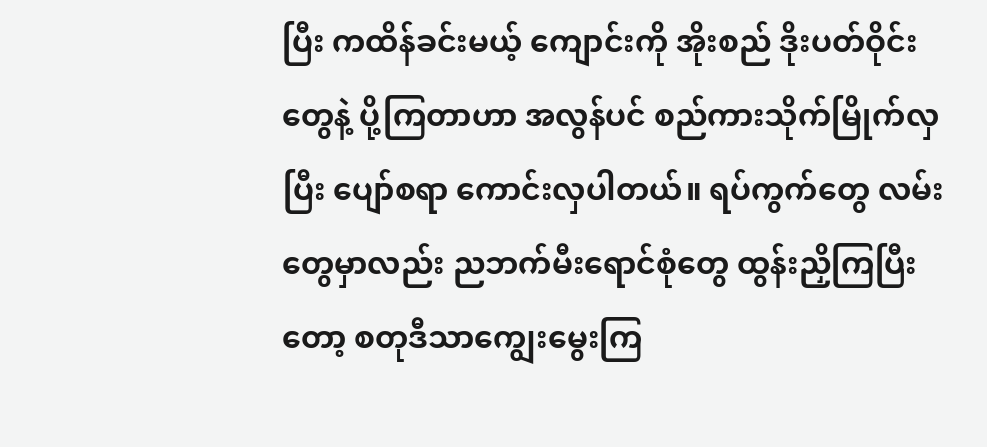ပြီး ကထိန်ခင်းမယ့် ကျောင်းကို အိုးစည် ဒိုးပတ်ဝိုင်းတွေနဲ့ ပို့ကြတာဟာ အလွန်ပင် စည်ကားသိုက်မြိုက်လှပြီး ပျော်စရာ ကောင်းလှပါတယ်။ ရပ်ကွက်တွေ လမ်းတွေမှာလည်း ညဘက်မီးရောင်စုံတွေ ထွန်းညှိကြပြီးတော့ စတုဒီသာကျွေးမွေးကြ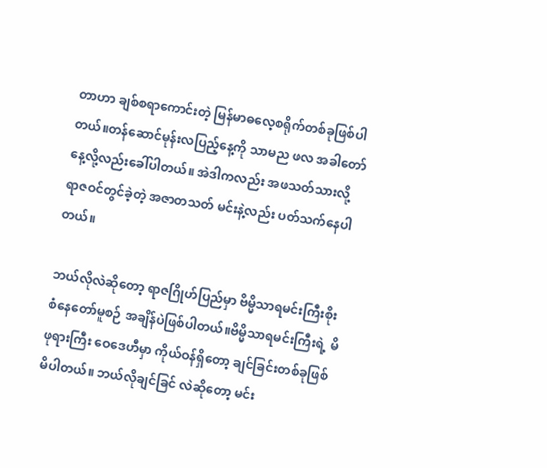တာဟာ ချစ်စရာကောင်းတဲ့ မြန်မာဓလေ့စရိုက်တစ်ခုဖြစ်ပါတယ်။တန်ဆောင်မုန်းလပြည့်နေ့ကို သာမည ဖလ အခါတော်နေ့လို့လည်းခေါ်ပါတယ်။ အဲဒါကလည်း အဖသတ်သားလို့ ရာဇဝင်တွင်ခဲ့တဲ့ အဇာတသတ် မင်းနဲ့လည်း ပတ်သက်နေပါတယ်။

ဘယ်လိုလဲဆိုတော့ ရာဇဂြိုဟ်ပြည်မှာ ဗိမ္မိသာရမင်းကြီးစိုးစံနေတော်မူစဉ် အချိန်ပဲဖြစ်ပါတယ်။ဗိမ္မိသာရမင်းကြီးရဲ့ မိဖုရားကြီး ဝေဒေဟီမှာ ကိုယ်ဝန်ရှိတော့ ချင်ခြင်းတစ်ခုဖြစ်မိပါတယ်။ ဘယ်လိုချင်ခြင် လဲဆိုတော့ မင်း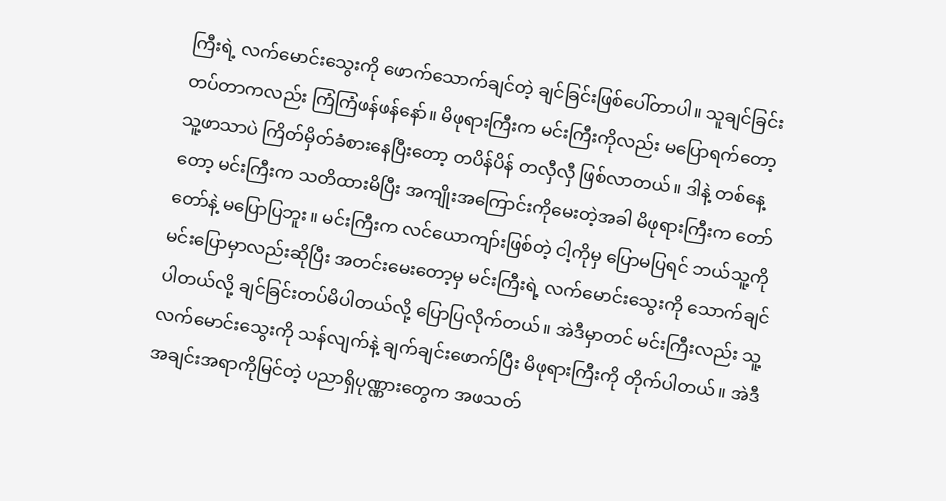ကြီးရဲ့ လက်မောင်းသွေးကို ဖောက်သောက်ချင်တဲ့ ချင်ခြင်းဖြစ်ပေါ်တာပါ။ သူချင်ခြင်း တပ်တာကလည်း ကြံကြံဖန်ဖန်နော်။ မိဖုရားကြီးက မင်းကြီးကိုလည်း မပြောရက်တော့ သူ့ဖာသာပဲ ကြိတ်မှိတ်ခံစားနေပြီးတော့ တပိန်ပိန် တလှီလှီ ဖြစ်လာတယ်။ ဒါနဲ့ တစ်နေ့တော့ မင်းကြီးက သတိထားမိပြီး အကျိုးအကြောင်းကိုမေးတဲ့အခါ မိဖုရားကြီးက တော်တော်နဲ့ မပြောပြဘူး။ မင်းကြီးက လင်ယောကျာ်းဖြစ်တဲ့ ငါ့ကိုမှ ပြောမပြရင် ဘယ်သူ့ကိုမင်းပြောမှာလည်းဆိုပြီး အတင်းမေးတော့မှ မင်းကြီးရဲ့ လက်မောင်းသွေးကို သောက်ချင်ပါတယ်လို့ ချင်ခြင်းတပ်မိပါတယ်လို့ ပြောပြလိုက်တယ်။ အဲဒီမှာတင် မင်းကြီးလည်း သူ့လက်မောင်းသွေးကို သန်လျက်နဲ့ ချက်ချင်းဖောက်ပြီး မိဖုရားကြီးကို တိုက်ပါတယ်။ အဲဒီအချင်းအရာကိုမြင်တဲ့ ပညာရှိပုဏ္ဏားတွေက အဖသတ်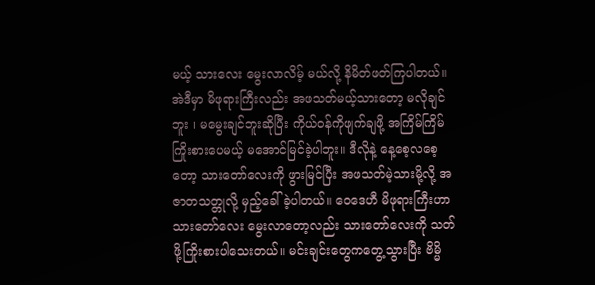မယ့် သားလေး မွေးလာလိမ့် မယ်လို့ နိမိတ်ဖတ်ကြပါတယ်။အဲဒီမှာ မိဖုရားကြီးလည်း အဖသတ်မယ့်သားတော့ မလိုချင်ဘူး ၊ မမွေးချင်ဘူးဆိုပြီး ကိုယ်ဝန်ကိုဖျက်ချဖို့ အကြိမ်ကြိမ်ကြိုးစားပေမယ့် မအောင်မြင်ခဲ့ပါဘူး။ ဒီလိုနဲ့ နေ့စေ့လစေ့တော့ သားတော်လေးကို ဖွားမြင်ပြီး အဖသတ်မဲ့သားမို့လို့ အဇာတသတ္တုလို့ မှည့်ခေါ်ခဲ့ပါတယ်။ ဝေဒေဟီ မိဖုရားကြီးဟာ သားတော်လေး မွေးလာတော့လည်း သားတော်လေးကို သတ်ဖို့ကြိုးစားပါသေးတယ်။ မင်းချင်းတွေကတွေ့သွားပြီး ဗိမ္မိ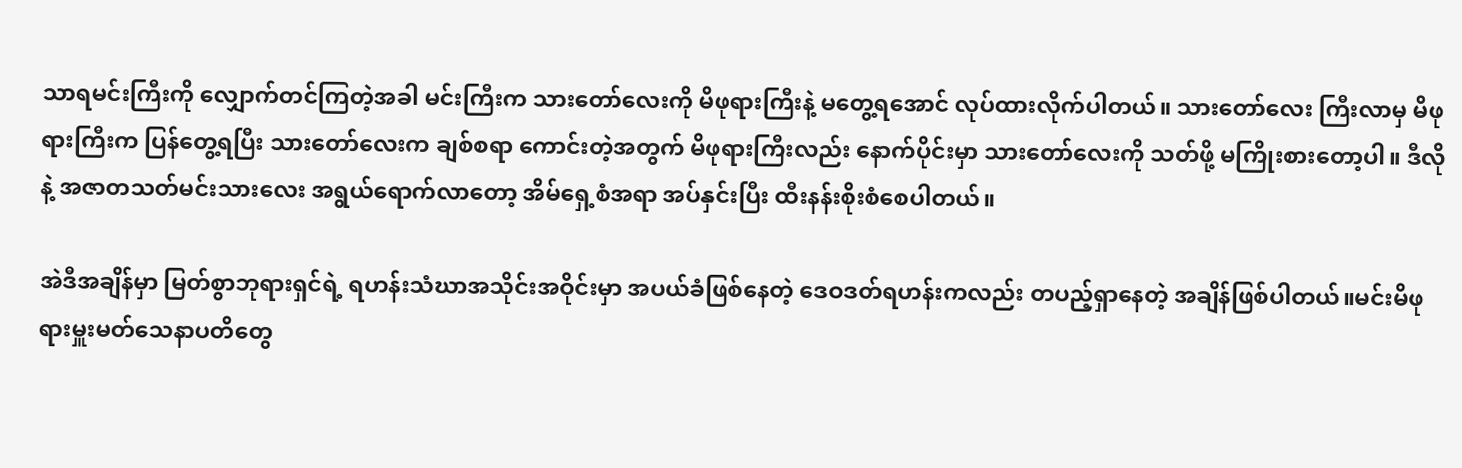သာရမင်းကြီးကို လျှောက်တင်ကြတဲ့အခါ မင်းကြီးက သားတော်လေးကို မိဖုရားကြီးနဲ့ မတွေ့ရအောင် လုပ်ထားလိုက်ပါတယ်။ သားတော်လေး ကြီးလာမှ မိဖုရားကြီးက ပြန်တွေ့ရပြီး သားတော်လေးက ချစ်စရာ ကောင်းတဲ့အတွက် မိဖုရားကြီးလည်း နောက်ပိုင်းမှာ သားတော်လေးကို သတ်ဖို့ မကြိုးစားတော့ပါ။ ဒီလိုနဲ့ အဇာတသတ်မင်းသားလေး အရွယ်ရောက်လာတော့ အိမ်ရှေ့စံအရာ အပ်နှင်းပြီး ထီးနန်းစိုးစံစေပါတယ်။

အဲဒီအချိန်မှာ မြတ်စွာဘုရားရှင်ရဲ့ ရဟန်းသံဃာအသိုင်းအဝိုင်းမှာ အပယ်ခံဖြစ်နေတဲ့ ဒေဝဒတ်ရဟန်းကလည်း တပည့်ရှာနေတဲ့ အချိန်ဖြစ်ပါတယ်။မင်းမိဖုရားမှူးမတ်သေနာပတိတွေ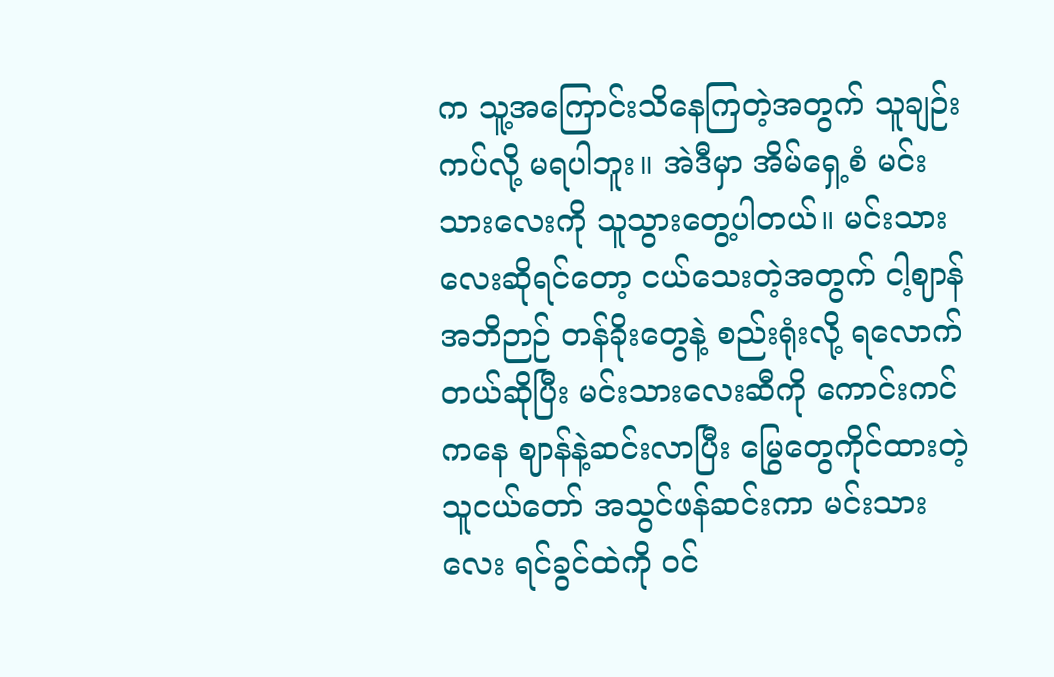က သူ့အကြောင်းသိနေကြတဲ့အတွက် သူချဉ်းကပ်လို့ မရပါဘူး။ အဲဒီမှာ အိမ်ရှေ့စံ မင်းသားလေးကို သူသွားတွေ့ပါတယ်။ မင်းသားလေးဆိုရင်တော့ ငယ်သေးတဲ့အတွက် ငါ့ဈာန်အဘိဉာဉ် တန်ခိုးတွေနဲ့ စည်းရုံးလို့ ရလောက်တယ်ဆိုပြီး မင်းသားလေးဆီကို ကောင်းကင်ကနေ ဈာန်နဲ့ဆင်းလာပြီး မြွေတွေကိုင်ထားတဲ့ သူငယ်တော် အသွင်ဖန်ဆင်းကာ မင်းသားလေး ရင်ခွင်ထဲကို ဝင်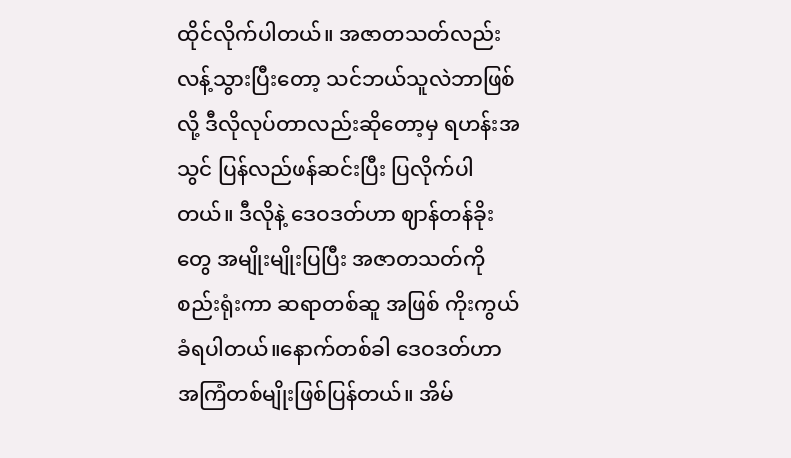ထိုင်လိုက်ပါတယ်။ အဇာတသတ်လည်း လန့်သွားပြီးတော့ သင်ဘယ်သူလဲဘာဖြစ်လို့ ဒီလိုလုပ်တာလည်းဆိုတော့မှ ရဟန်းအသွင် ပြန်လည်ဖန်ဆင်းပြီး ပြလိုက်ပါတယ်။ ဒီလိုနဲ့ ဒေဝဒတ်ဟာ ဈာန်တန်ခိုးတွေ အမျိုးမျိုးပြပြီး အဇာတသတ်ကို စည်းရုံးကာ ဆရာတစ်ဆူ အဖြစ် ကိုးကွယ်ခံရပါတယ်။နောက်တစ်ခါ ဒေဝဒတ်ဟာ အကြံတစ်မျိုးဖြစ်ပြန်တယ်။ အိမ်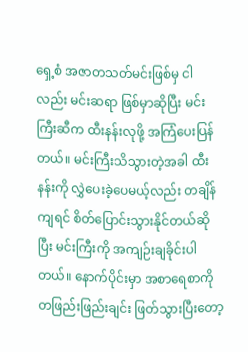ရှေ့စံ အဇာတသတ်မင်းဖြစ်မှ ငါလည်း မင်းဆရာ ဖြစ်မှာဆိုပြီး မင်းကြီးဆီက ထီးနန်းလုဖို့ အကြံပေးပြန်တယ်။ မင်းကြီးသိသွားတဲ့အခါ ထီးနန်းကို လွှဲပေးခဲ့ပေမယ့်လည်း တချိန်ကျရင် စိတ်ပြောင်းသွားနိုင်တယ်ဆိုပြီး မင်းကြီးကို အကျဉ်းချခိုင်းပါတယ်။ နောက်ပိုင်းမှာ အစာရေစာကို တဖြည်းဖြည်းချင်း ဖြတ်သွားပြီးတော့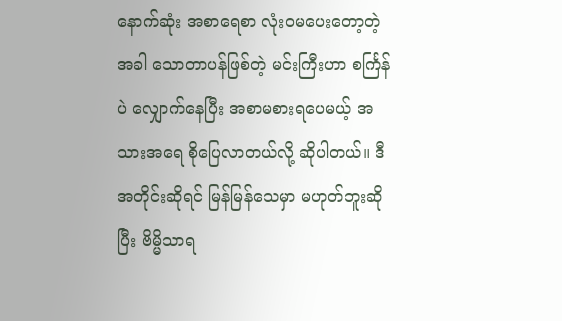နောက်ဆုံး အစာရေစာ လုံးဝမပေးတော့တဲ့အခါ သောတာပန်ဖြစ်တဲ့ မင်းကြီးဟာ စင်္ကြန်ပဲ လျှောက်နေပြီး အစာမစားရပေမယ့် အသားအရေ စိုပြေလာတယ်လို့ ဆိုပါတယ်။ ဒီအတိုင်းဆိုရင် မြန်မြန်သေမှာ မဟုတ်ဘူးဆိုပြီး ဗိမ္မိသာရ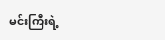မင်းကြီးရဲ့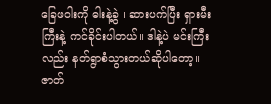ခြေဖဝါးကို ဓါးနဲ့ခွဲ ၊ ဆားပက်ပြီး ရှားမီးကြီးနဲ့ ကင်ခိုင်းပါတယ်။ ဒါနဲ့ပဲ မင်းကြီးလည်း နတ်ရွာစံသွားတယ်ဆိုပါတော့။ ဇာတ်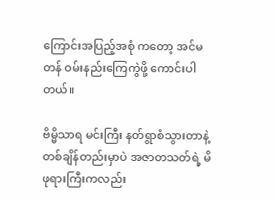ကြောင်းအပြည့်အစုံ ကတော့ အင်မတန် ဝမ်းနည်းကြေကွဲဖို့ ကောင်းပါတယ်။

ဗိမ္မိသာရ မင်းကြီး နတ်ရွာစံသွားတာနဲ့ တစ်ချိန်တည်းမှာပဲ အဇာတသတ်ရဲ့ မိဖုရားကြီးကလည်း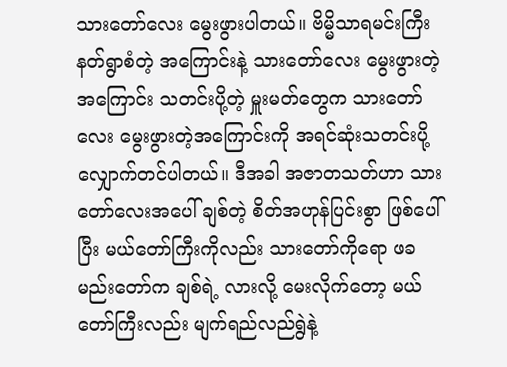သားတော်လေး မွေးဖွားပါတယ်။ ဗိမ္မိသာရမင်းကြီး နတ်ရွာစံတဲ့ အကြောင်းနဲ့ သားတော်လေး မွေးဖွားတဲ့အကြောင်း သတင်းပို့တဲ့ မှူးမတ်တွေက သားတော်လေး မွေးဖွားတဲ့အကြောင်းကို အရင်ဆုံးသတင်းပို့ လျှောက်တင်ပါတယ်။ ဒီအခါ အဇာတသတ်ဟာ သားတော်လေးအပေါ် ချစ်တဲ့ စိတ်အဟုန်ပြင်းစွာ ဖြစ်ပေါ်ပြီး မယ်တော်ကြီးကိုလည်း သားတော်ကိုရော ဖခမည်းတော်က ချစ်ရဲ့ လားလို့ မေးလိုက်တော့ မယ်တော်ကြီးလည်း မျက်ရည်လည်ရွဲနဲ့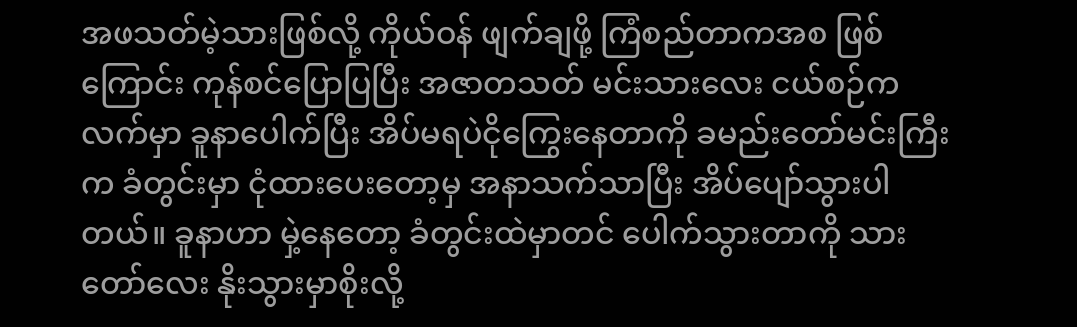အဖသတ်မဲ့သားဖြစ်လို့ ကိုယ်ဝန် ဖျက်ချဖို့ ကြံစည်တာကအစ ဖြစ်ကြောင်း ကုန်စင်ပြောပြပြီး အဇာတသတ် မင်းသားလေး ငယ်စဉ်က လက်မှာ ခူနာပေါက်ပြီး အိပ်မရပဲငိုကြွေးနေတာကို ခမည်းတော်မင်းကြီးက ခံတွင်းမှာ ငုံထားပေးတော့မှ အနာသက်သာပြီး အိပ်ပျော်သွားပါတယ်။ ခူနာဟာ မှဲ့နေတော့ ခံတွင်းထဲမှာတင် ပေါက်သွားတာကို သားတော်လေး နိုးသွားမှာစိုးလို့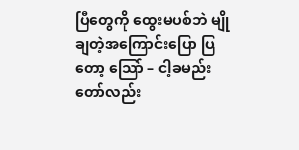ပြီတွေကို ထွေးမပစ်ဘဲ မျိုချတဲ့အကြောင်းပြော ပြတော့ သြော် – ငါ့ခမည်းတော်လည်း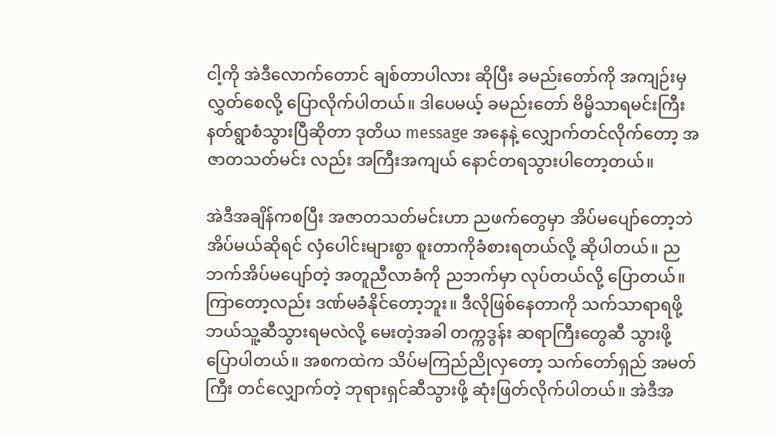ငါ့ကို အဲဒီလောက်တောင် ချစ်တာပါလား ဆိုပြီး ခမည်းတော်ကို အကျဉ်းမှ လွှတ်စေလို့ ပြောလိုက်ပါတယ်။ ဒါပေမယ့် ခမည်းတော် ဗိမ္မိသာရမင်းကြီး နတ်ရွာစံသွားပြီဆိုတာ ဒုတိယ message အနေနဲ့ လျှောက်တင်လိုက်တော့ အဇာတသတ်မင်း လည်း အကြီးအကျယ် နောင်တရသွားပါတော့တယ်။

အဲဒီအချိန်ကစပြီး အဇာတသတ်မင်းဟာ ညဖက်တွေမှာ အိပ်မပျော်တော့ဘဲ အိပ်မယ်ဆိုရင် လှံပေါင်းများစွာ စူးတာကိုခံစားရတယ်လို့ ဆိုပါတယ်။ ညဘက်အိပ်မပျော်တဲ့ အတူညီလာခံကို ညဘက်မှာ လုပ်တယ်လို့ ပြောတယ်။ ကြာတော့လည်း ဒဏ်မခံနိုင်တော့ဘူး။ ဒီလိုဖြစ်နေတာကို သက်သာရာရဖို့ ဘယ်သူ့ဆီသွားရမလဲလို့ မေးတဲ့အခါ တက္ကဒွန်း ဆရာကြီးတွေဆီ သွားဖို့ ပြောပါတယ်။ အစကထဲက သိပ်မကြည်ညိုလှတော့ သက်တော်ရှည် အမတ်ကြီး တင်လျှောက်တဲ့ ဘုရားရှင်ဆီသွားဖို့ ဆုံးဖြတ်လိုက်ပါတယ်။ အဲဒီအ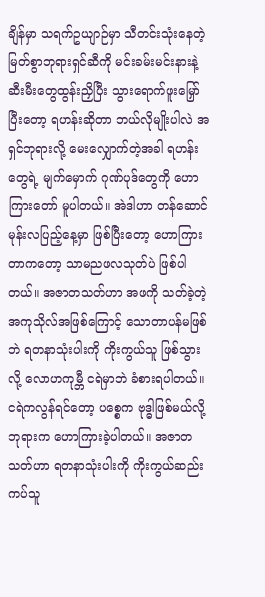ချိန်မှာ သရက်ဥယျာဉ်မှာ သီတင်းသုံးနေတဲ့ မြတ်စွာဘုရားရှင်ဆီကို မင်းခမ်းမင်းနားနဲ့ ဆီးမီးတွေထွန်းညှိပြီး သွားရောက်ဖူးမြှော်ပြီးတော့ ရဟန်းဆိုတာ ဘယ်လိုမျိုးပါလဲ အရှင်ဘုရားလို့ မေးလျှောက်တဲ့အခါ ရဟန်းတွေရဲ့ မျက်မှောက် ဂုဏ်ပုဒ်တွေကို ဟောကြားတော် မူပါတယ်။ အဲဒါဟာ တန်ဆောင်မုန်းလပြည့်နေ့မှာ ဖြစ်ပြီးတော့ ဟောကြားတာကတော့ သာမညဖလသုတ်ပဲ ဖြစ်ပါတယ်။ အဇာတသတ်ဟာ အဖကို သတ်ခဲ့တဲ့ အကုသိုလ်အဖြစ်ကြောင့် သောတာပန်မဖြစ်ဘဲ ရတနာသုံးပါးကို ကိုးကွယ်သူ ဖြစ်သွားလို့ လောဟကုမ္ဘီ ငရဲမှာဘဲ ခံစားရပါတယ်။ ငရဲကလွန်ရင်တော့ ပစ္စေက ဗုဒ္ဓါဖြစ်မယ်လို့ ဘုရားက ဟောကြားခဲ့ပါတယ်။ အဇာတသတ်ဟာ ရတနာသုံးပါးကို ကိုးကွယ်ဆည်းကပ်သူ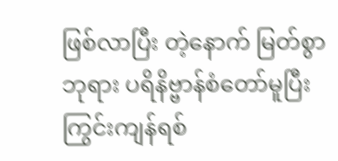ဖြစ်လာပြီး တဲ့နောက် မြတ်စွာဘုရား ပရိနိဗ္ဗာန်စံတော်မူပြီး ကြွင်းကျန်ရစ်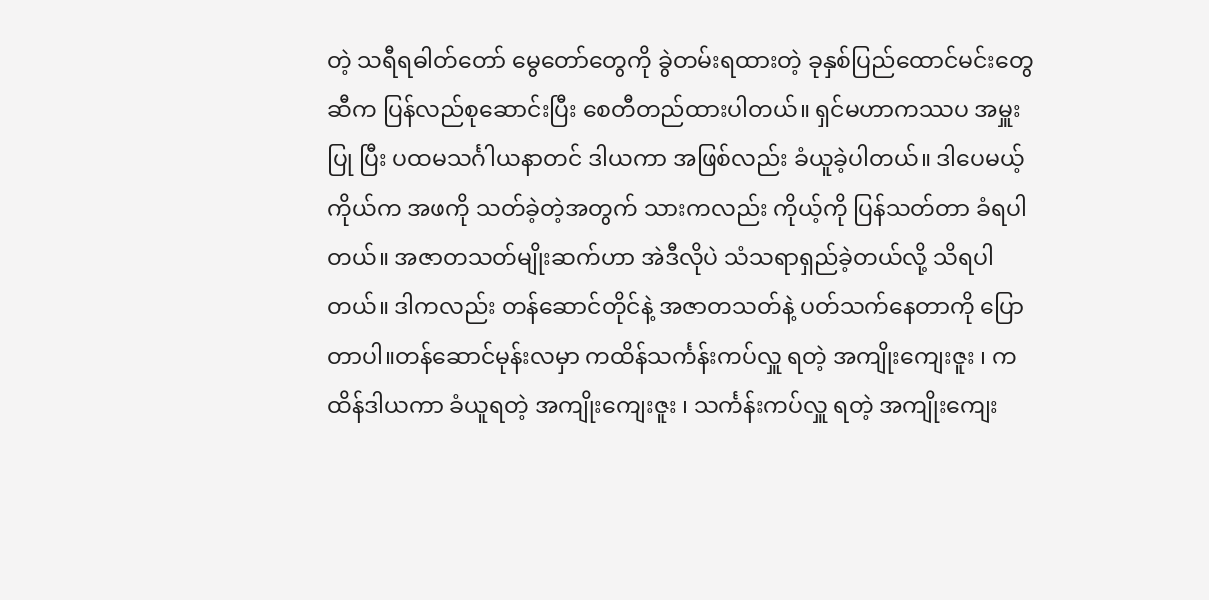တဲ့ သရီရဓါတ်တော် မွေတော်တွေကို ခွဲတမ်းရထားတဲ့ ခုနှစ်ပြည်ထောင်မင်းတွေဆီက ပြန်လည်စုဆောင်းပြီး စေတီတည်ထားပါတယ်။ ရှင်မဟာကဿပ အမှူးပြု ပြီး ပထမသင်္ဂါယနာတင် ဒါယကာ အဖြစ်လည်း ခံယူခဲ့ပါတယ်။ ဒါပေမယ့် ကိုယ်က အဖကို သတ်ခဲ့တဲ့အတွက် သားကလည်း ကိုယ့်ကို ပြန်သတ်တာ ခံရပါတယ်။ အဇာတသတ်မျိုးဆက်ဟာ အဲဒီလိုပဲ သံသရာရှည်ခဲ့တယ်လို့ သိရပါတယ်။ ဒါကလည်း တန်ဆောင်တိုင်နဲ့ အဇာတသတ်နဲ့ ပတ်သက်နေတာကို ပြောတာပါ။တန်ဆောင်မုန်းလမှာ ကထိန်သင်္ကန်းကပ်လှူ ရတဲ့ အကျိုးကျေးဇူး ၊ ကထိန်ဒါယကာ ခံယူရတဲ့ အကျိုးကျေးဇူး ၊ သင်္ကန်းကပ်လှူ ရတဲ့ အကျိုးကျေး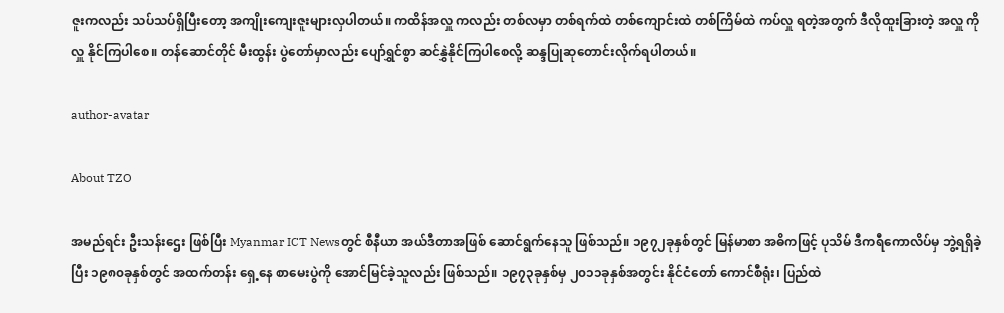ဇူးကလည်း သပ်သပ်ရှိပြီးတော့ အကျိုးကျေးဇူးများလှပါတယ်။ ကထိန်အလှူ ကလည်း တစ်လမှာ တစ်ရက်ထဲ တစ်ကျောင်းထဲ တစ်ကြိမ်ထဲ ကပ်လှူ ရတဲ့အတွက် ဒီလိုထူးခြားတဲ့ အလှူ ကို လှူ နိုင်ကြပါစေ။ တန်ဆောင်တိုင် မီးထွန်း ပွဲတော်မှာလည်း ပျော်ရွှင်စွာ ဆင်နွှဲနိုင်ကြပါစေလို့ ဆန္ဒပြုဆုတောင်းလိုက်ရပါတယ်။

author-avatar

About TZO

အမည်ရင်း ဦးသန်းဌေး ဖြစ်ပြီး Myanmar ICT Newsတွင် စီနီယာ အယ်ဒီတာအဖြစ် ဆောင်ရွက်နေသူ ဖြစ်သည်။ ၁၉၇၂ခုနှစ်တွင် မြန်မာစာ အဓိကဖြင့် ပုသိမ် ဒီကရီကောလိပ်မှ ဘွဲ့ရရှိခဲ့ပြီး ၁၉၈၀ခုနှစ်တွင် အထက်တန်း ရှေ့နေ စာမေးပွဲကို အောင်မြင်ခဲ့သူလည်း ဖြစ်သည်။ ၁၉၇၃ခုနှစ်မှ ၂၀၁၁ခုနှစ်အတွင်း နိုင်ငံတော် ကောင်စီရုံး၊ ပြည်ထဲ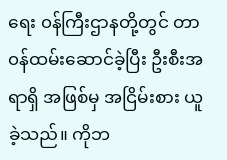ရေး ၀န်ကြီးဌာနတို့တွင် တာ၀န်ထမ်းဆောင်ခဲ့ပြီး ဦးစီးအရာရှိ အဖြစ်မှ အငြိမ်းစား ယူခဲ့သည်။ ကိုဘ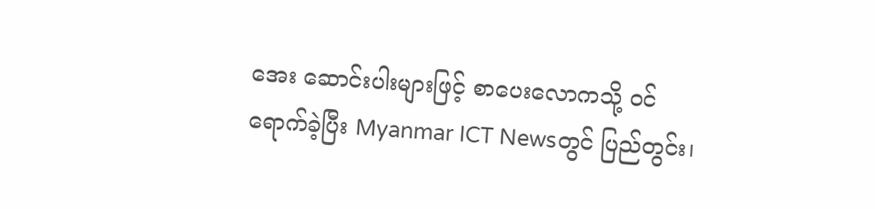အေး ဆောင်းပါးများဖြင့် စာပေးလောကသို့ ၀င်ရောက်ခဲ့ပြီး Myanmar ICT Newsတွင် ပြည်တွင်း၊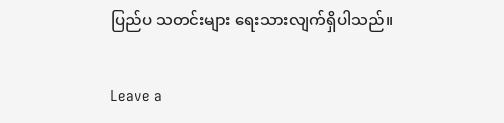ပြည်ပ သတင်းများ ရေးသားလျက်ရှိပါသည်။

Leave a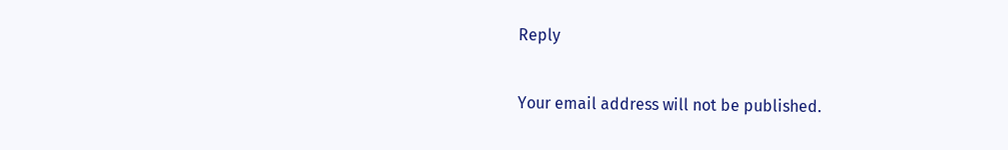Reply

Your email address will not be published.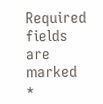Required fields are marked *